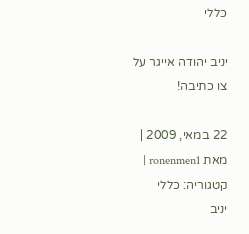כללי

יניב יהודה אייגר על צו כתיבה!

22 במאי, 2009 | מאת ronenmen1 | קטגוריה: כללי
יניב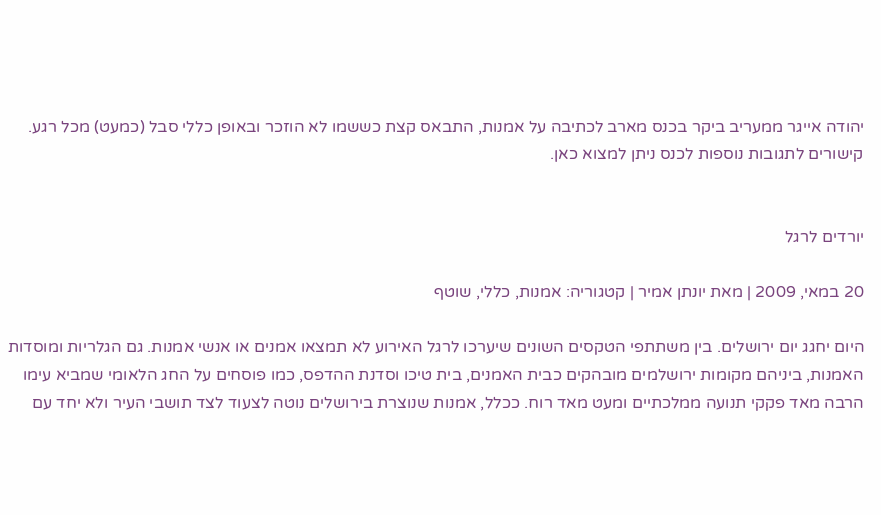יהודה אייגר ממעריב ביקר בכנס מארב לכתיבה על אמנות, התבאס קצת כששמו לא הוזכר ובאופן כללי סבל (כמעט) מכל רגע. קישורים לתגובות נוספות לכנס ניתן למצוא כאן.


יורדים לרגל

20 במאי, 2009 | מאת יונתן אמיר | קטגוריה: אמנות, כללי, שוטף

היום יחגג יום ירושלים. בין משתתפי הטקסים השונים שיערכו לרגל האירוע לא תמצאו אמנים או אנשי אמנות. גם הגלריות ומוסדות האמנות, ביניהם מקומות ירושלמים מובהקים כבית האמנים, בית טיכו וסדנת ההדפס, כמו פוסחים על החג הלאומי שמביא עימו הרבה מאד פקקי תנועה ממלכתיים ומעט מאד רוח. ככלל, אמנות שנוצרת בירושלים נוטה לצעוד לצד תושבי העיר ולא יחד עם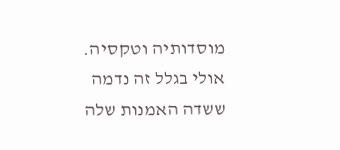מוסדותיה וטקסיה. אולי בגלל זה נדמה ששדה האמנות שלה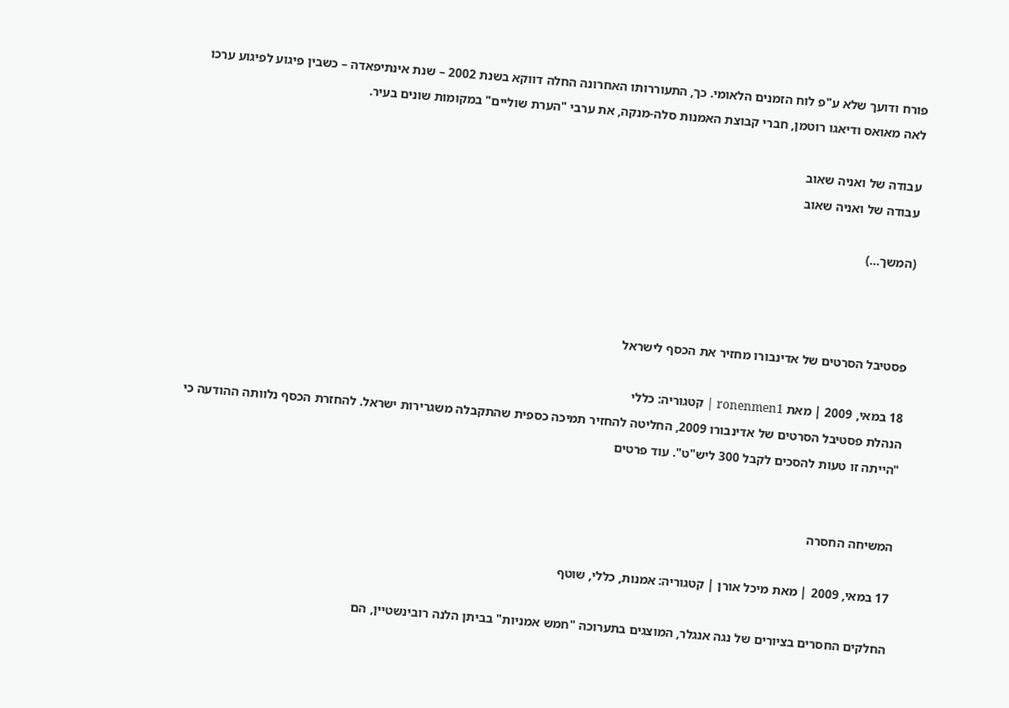פורח ודועך שלא ע"פ לוח הזמנים הלאומי. כך, התעוררותו האחרונה החלה דווקא בשנת 2002 – שנת אינתיפאדה – כשבין פיגוע לפיגוע ערכו לאה מאואס ודיאגו רוטמן, חברי קבוצת האמנות סלה-מנקה, את ערבי "הערת שוליים" במקומות שונים בעיר.

עבודה של ואניה שאוב
עבודה של ואניה שאוב

(המשך…)



פסטיבל הסרטים של אדינבורו מחזיר את הכסף לישראל

18 במאי, 2009 | מאת ronenmen1 | קטגוריה: כללי
הנהלת פסטיבל הסרטים של אדינבורו 2009, החליטה להחזיר תמיכה כספית שהתקבלה משגרירות ישראל. להחזרת הכסף נלוותה ההודעה כי "הייתה זו טעות להסכים לקבל 300 ליש"ט". עוד פרטים


המשיחה החסרה

17 במאי, 2009 | מאת מיכל אורן | קטגוריה: אמנות, כללי, שוטף

החלקים החסרים בציורים של נגה אנגלר, המוצגים בתערוכה "חמש אמניות" בביתן הלנה רובינשטיין, הם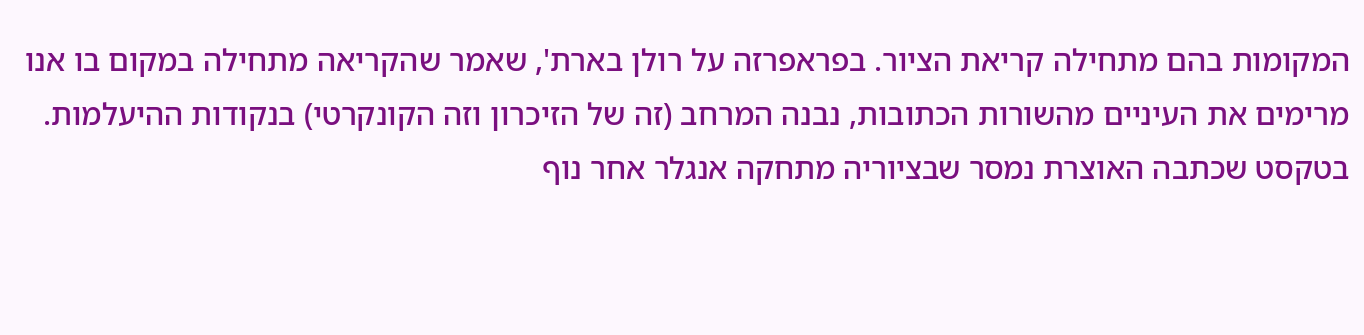המקומות בהם מתחילה קריאת הציור. בפראפרזה על רולן בארת', שאמר שהקריאה מתחילה במקום בו אנו מרימים את העיניים מהשורות הכתובות, נבנה המרחב (זה של הזיכרון וזה הקונקרטי) בנקודות ההיעלמות.
בטקסט שכתבה האוצרת נמסר שבציוריה מתחקה אנגלר אחר נוף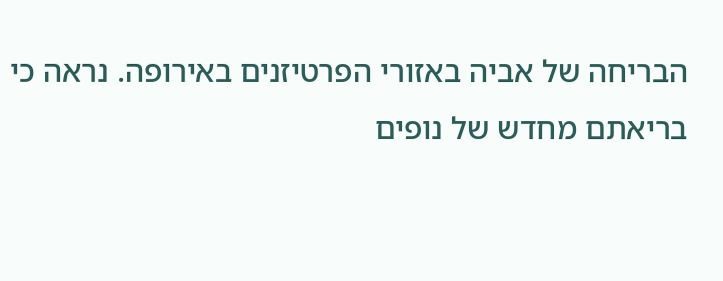הבריחה של אביה באזורי הפרטיזנים באירופה. נראה כי בריאתם מחדש של נופים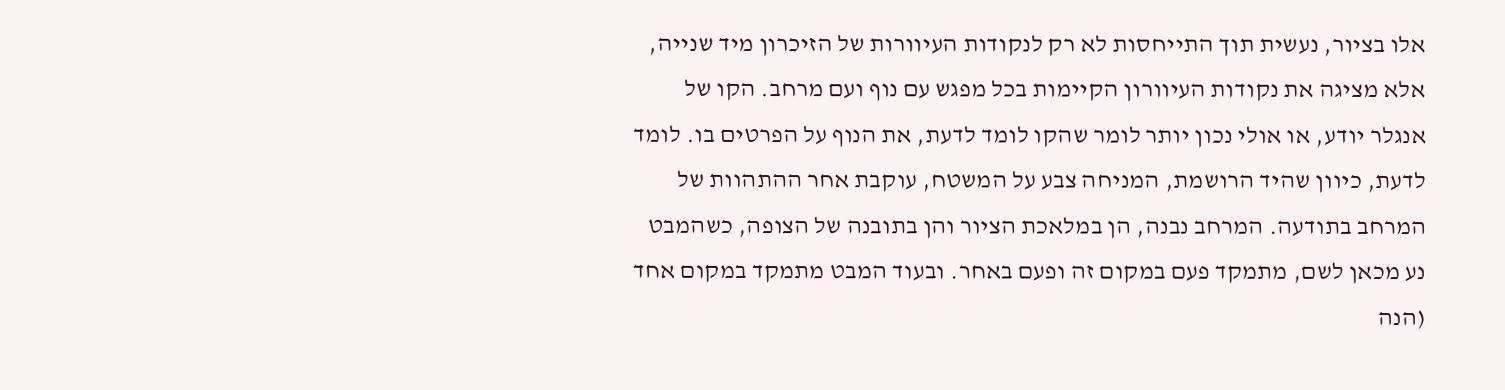אלו בציור, נעשית תוך התייחסות לא רק לנקודות העיוורות של הזיכרון מיד שנייה, אלא מציגה את נקודות העיוורון הקיימות בכל מפגש עם נוף ועם מרחב. הקו של אנגלר יודע, או אולי נכון יותר לומר שהקו לומד לדעת, את הנוף על הפרטים בו. לומד לדעת, כיוון שהיד הרושמת, המניחה צבע על המשטח, עוקבת אחר ההתהוות של המרחב בתודעה. המרחב נבנה, הן במלאכת הציור והן בתובנה של הצופה, כשהמבט נע מכאן לשם, מתמקד פעם במקום זה ופעם באחר. ובעוד המבט מתמקד במקום אחד (הנה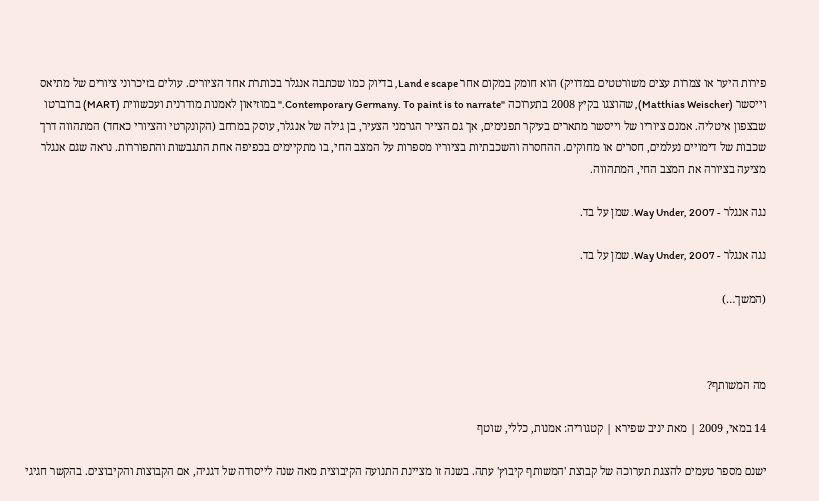פירות היער או צמרות עצים משורטטים במדויק) הוא חומק במקום אחר Land e scape, בדיוק כמו שכתבה אנגלר בכותרת אחד הציורים. עולים בזיכרוני ציורים של מתיאס וייסשר (Matthias Weischer), שהוצגו בקיץ 2008 בתערוכה "Contemporary Germany. To paint is to narrate." במוזיאון לאמנות מודרנית ועכשווית (MART) ברוברטו שבצפון איטליה. אמנם ציוריו של וייסשר מתארים בעיקר תפנימים, אך גם הצייר הגרמני הצעיר, בן גילה של אנגלר, עוסק במרחב (הקונקרטי והציורי כאחד) המתהווה דרך שכבות של דימויים נעלמים, חסרים או מחוקים. ההחסרה והשכבתיות בציוריו מספרות על המצב החי, בו מתקיימים בכפיפה אחת התגבשות והתפוררות. נראה שגם אנגלר מציעה בציורה את המצב החי, המתהווה.

נגה אנגלר - Way Under, 2007. שמן על בד.

נגה אנגלר - Way Under, 2007. שמן על בד.

(המשך…)



מה המשותף?

14 במאי, 2009 | מאת יניב שפירא | קטגוריה: אמנות, כללי, שוטף

ישנם מספר טעמים להצגת תערוכה של קבוצת 'המשותף קיבוץ' עתה. בשנה זו מציינת התנועה הקיבוצית מאה שנה לייסודה של דגניה, אם הקבוצות והקיבוצים. בהקשר חגיגי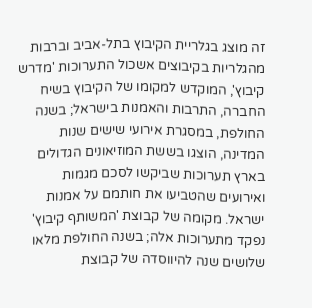זה מוצג בגלריית הקיבוץ בתל-אביב וברבות מהגלריות בקיבוצים אשכול התערוכות 'מדרש קיבוץ', המוקדש למקומו של הקיבוץ בשיח החברה, התרבות והאמנות בישראל; בשנה החולפת, במסגרת אירועי שישים שנות המדינה, הוצגו בששת המוזיאונים הגדולים בארץ תערוכות שביקשו לסכם מגמות ואירועים שהטביעו את חותמם על אמנות ישראל. מקומה של קבוצת 'המשותף קיבוץ' נפקד מתערוכות אלה; בשנה החולפת מלאו שלושים שנה להיווסדה של קבוצת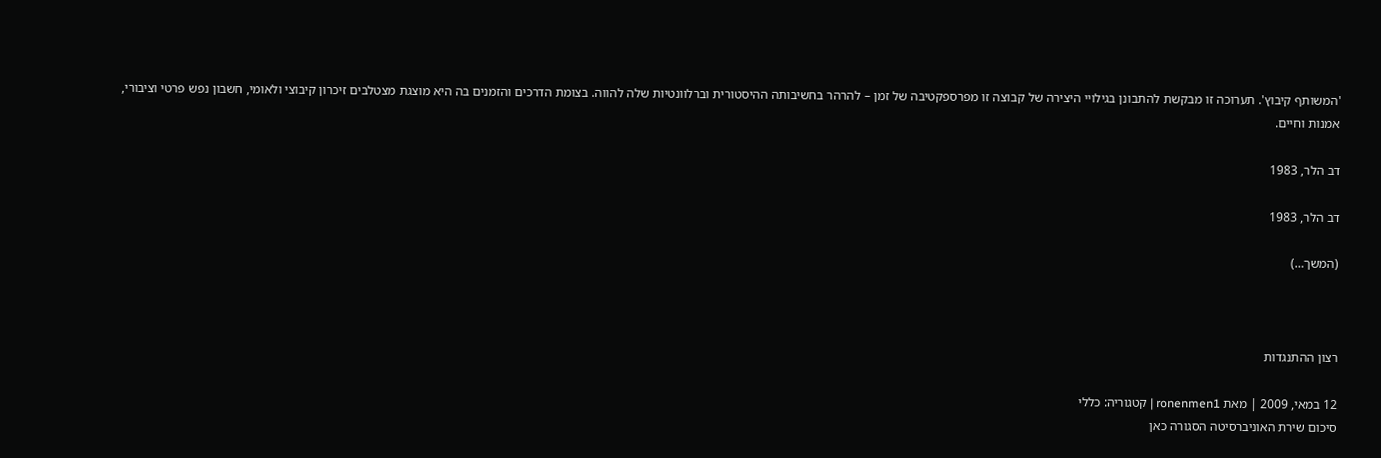'המשותף קיבוץ'. תערוכה זו מבקשת להתבונן בגילויי היצירה של קבוצה זו מפרספקטיבה של זמן – להרהר בחשיבותה ההיסטורית וברלוונטיות שלה להווה. בצומת הדרכים והזמנים בה היא מוצגת מצטלבים זיכרון קיבוצי ולאומי, חשבון נפש פרטי וציבורי, אמנות וחיים.

דב הלר, 1983

דב הלר, 1983

(המשך…)



רצון ההתנגדות

12 במאי, 2009 | מאת ronenmen1 | קטגוריה: כללי
סיכום שירת האוניברסיטה הסגורה כאן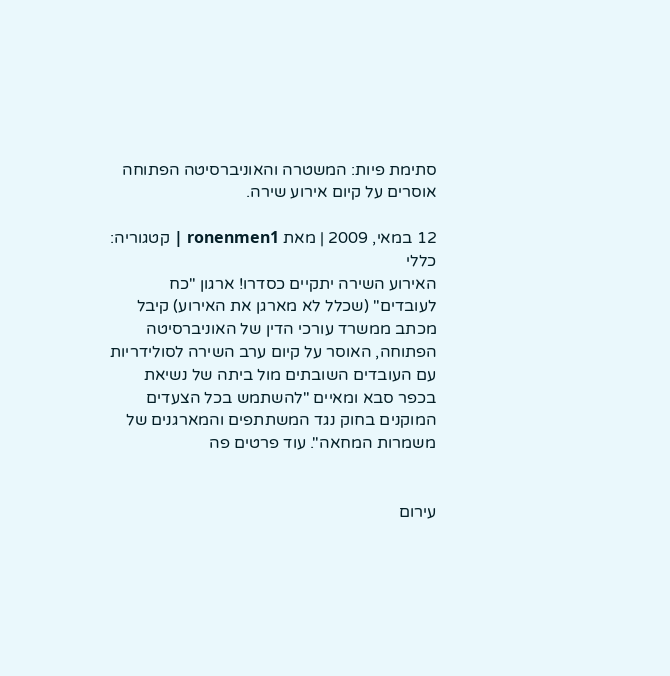סתימת פיות: המשטרה והאוניברסיטה הפתוחה אוסרים על קיום אירוע שירה.

12 במאי, 2009 | מאת ronenmen1 | קטגוריה: כללי
האירוע השירה יתקיים כסדרו! ארגון "כח לעובדים" (שכלל לא מארגן את האירוע) קיבל מכתב ממשרד עורכי הדין של האוניברסיטה הפתוחה, האוסר על קיום ערב השירה לסולידריות עם העובדים השובתים מול ביתה של נשיאת בכפר סבא ומאיים "להשתמש בכל הצעדים המוקנים בחוק נגד המשתתפים והמארגנים של משמרות המחאה". עוד פרטים פה


עירום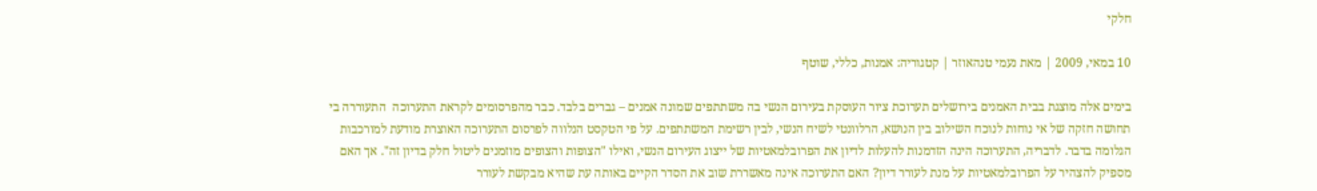חלקי

10 במאי, 2009 | מאת נעמי טנהאוזר | קטגוריה: אמנות, כללי, שוטף

בימים אלה מוצגת בבית האמנים בירושלים תערוכת ציור העוסקת בעירום הנשי בה משתתפים שמונה אמנים – גברים בלבד. כבר מהפרסומים לקראת התערוכה  התעוררה בי תחושה חזקה של אי נוחות לנוכח השילוב בין הנושא, הרלוונטי לשיח הנשי, לבין רשימת המשתתפים. על פי הטקסט הנלווה לפרסום התערוכה האוצרת מודעת למורכבות הגלומה בדבר. לדבריה, התערוכה הינה הזדמנות להעלות לדיון את הפרובלמאטיות של ייצוג העירום הנשי, ואילו "הצופות והצופים מוזמנים ליטול חלק בדיון זה". אך האם מספיק להצהיר על הפרובלמאטיות על מנת לעורר דיון? האם התערוכה אינה מאשררת שוב את הסדר הקיים באותה עת שהיא מבקשת לעורר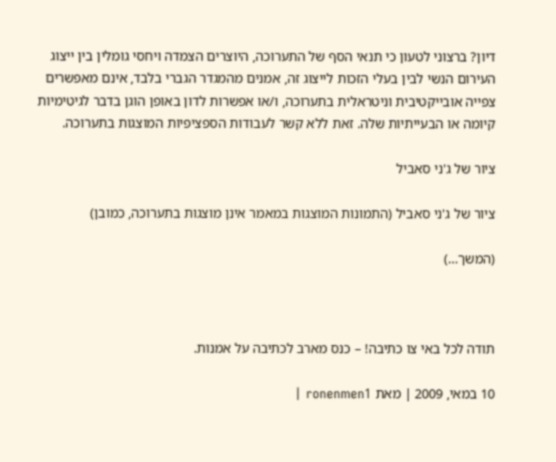דיון? ברצוני לטעון כי תנאי הסף של התערוכה, היוצרים הצמדה ויחסי גומלין בין ייצוג העירום הנשי לבין בעלי הזכות לייצוג זה, אמנים מהמגדר הגברי בלבד, אינם מאפשרים צפייה אובייקטיבית וניטראלית בתערוכה, ו/או אפשרות לדון באופן הוגן בדבר לגיטימיות קיומה או הבעייתיות שלה. זאת ללא קשר לעבודות הספציפיות המוצגות בתערוכה.

ציור של ג'ני סאביל

ציור של ג'ני סאביל (התמונות המוצגות במאמר אינן מוצגות בתערוכה, כמובן)

(המשך…)



תודה לכל באי צו כתיבה! – כנס מארב לכתיבה על אמנות.

10 במאי, 2009 | מאת ronenmen1 |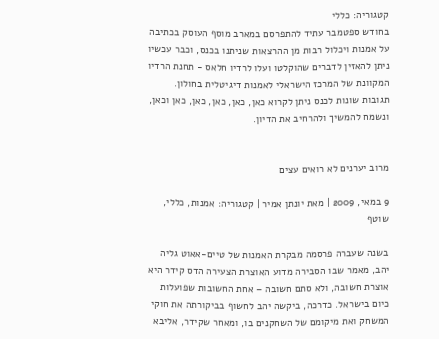קטגוריה: כללי
בחודש ספטמבר עתיד להתפרסם במארב מוסף העוסק בכתיבה על אמנות ויכלול רבות מן ההרצאות שניתנו בכנס, וכבר עכשיו ניתן להאזין לדברים שהוקלטו ועלו לרדיו חלאס - תחנת הרדיו המקוונת של המרכז הישראלי לאמנות דיגיטלית בחולון. תגובות שונות לכנס ניתן לקרוא כאן, כאן, כאן, כאן, כאן וכאן, ונשמח להמשיך ולהרחיב את הדיון.


מרוב יערנים לא רואים עצים

9 במאי, 2009 | מאת יונתן אמיר | קטגוריה: אמנות, כללי, שוטף

בשנה שעברה פרסמה מבקרת האמנות של טיים-אאוט גליה יהב, מאמר שבו הסבירה מדוע האוצרת הצעירה הדס קידר היא אוצרת חשובה, ולא סתם חשובה – אחת החשובות שפועלות כיום בישראל. כדרכה, ביקשה יהב לחשוף בביקורתה את חוקי המשחק ואת מיקומם של השחקנים בו, ומאחר שקידר, אליבא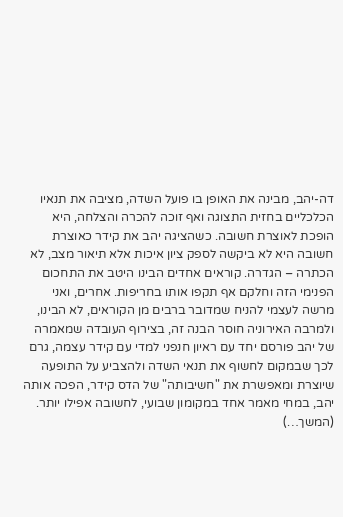דה-יהב, מבינה את האופן בו פועל השדה, מציבה את תנאיו הכלכליים בחזית התצוגה ואף זוכה להכרה והצלחה, היא הופכת לאוצרת חשובה. כשהציגה יהב את קידר כאוצרת חשובה היא לא ביקשה לספק ציון איכות אלא תיאור מצב, לא הכתרה – הגדרה. קוראים אחדים הבינו היטב את התחכום הפנימי הזה וחלקם אף תקפו אותו בחריפות. אחרים, ואני מרשה לעצמי להניח שמדובר ברבים מן הקוראים, לא הבינו, ולמרבה האירוניה חוסר הבנה זה, בצירוף העובדה שמאמרה של יהב פורסם יחד עם ראיון חנפני למדי עם קידר עצמה, גרם לכך שבמקום לחשוף את תנאי השדה ולהצביע על התופעה שיוצרת ומאפשרת את "חשיבותה" של הדס קידר, הפכה אותה יהב, במחי מאמר אחד במקומון שבועי, לחשובה אפילו יותר. (המשך…)